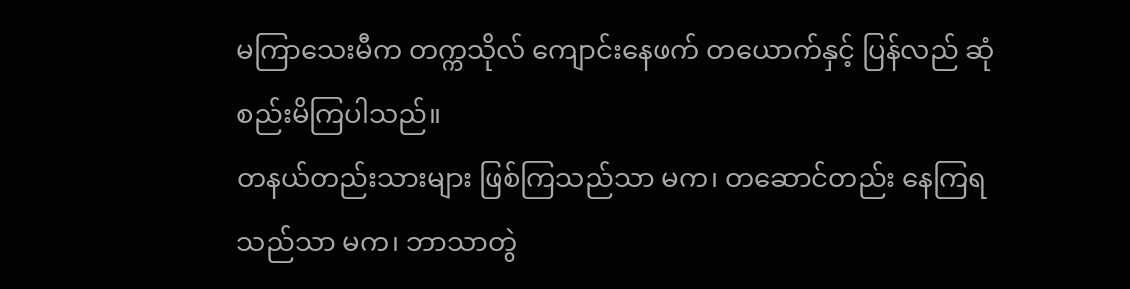မကြာသေးမီက တက္ကသိုလ် ကျောင်းနေဖက် တယောက်နှင့် ပြန်လည် ဆုံစည်းမိကြပါသည်။
တနယ်တည်းသားများ ဖြစ်ကြသည်သာ မက၊ တဆောင်တည်း နေကြရသည်သာ မက၊ ဘာသာတွဲ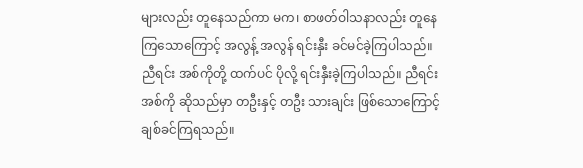များလည်း တူနေသည်ကာ မက၊ စာဖတ်ဝါသနာလည်း တူနေကြသောကြောင့် အလွန့် အလွန် ရင်းနှီး ခင်မင်ခဲ့ကြပါသည်။
ညီရင်း အစ်ကိုတို့ ထက်ပင် ပိုလို့ ရင်းနှီးခဲ့ကြပါသည်။ ညီရင်း အစ်ကို ဆိုသည်မှာ တဦးနှင့် တဦး သားချင်း ဖြစ်သောကြောင့် ချစ်ခင်ကြရသည်။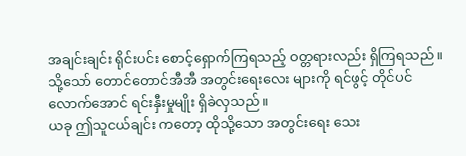အချင်းချင်း ရိုင်းပင်း စောင့်ရှောက်ကြရသည့် ဝတ္တရားလည်း ရှိကြရသည်။ သို့သော် တောင်တောင်အီအီ အတွင်းရေးလေး များကို ရင်ဖွင့် တိုင်ပင်လောက်အောင် ရင်းနှီးမှုမျိုး ရှိခဲလှသည်။
ယခု ဤသူငယ်ချင်း ကတော့ ထိုသို့သော အတွင်းရေး သေး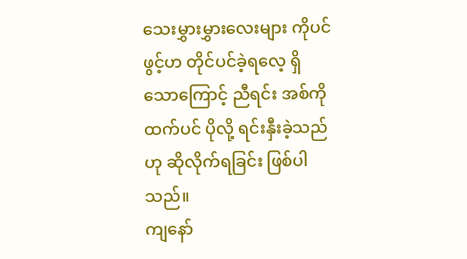သေးမွှားမွှားလေးများ ကိုပင် ဖွင့်ဟ တိုင်ပင်ခဲ့ရလေ့ ရှိသောကြောင့် ညီရင်း အစ်ကိုထက်ပင် ပိုလို့ ရင်းနှီးခဲ့သည်ဟု ဆိုလိုက်ရခြင်း ဖြစ်ပါသည်။
ကျနော်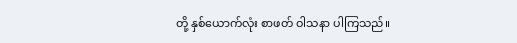တို့ နှစ်ယောက်လုံး စာဖတ် ဝါသနာ ပါကြသည်။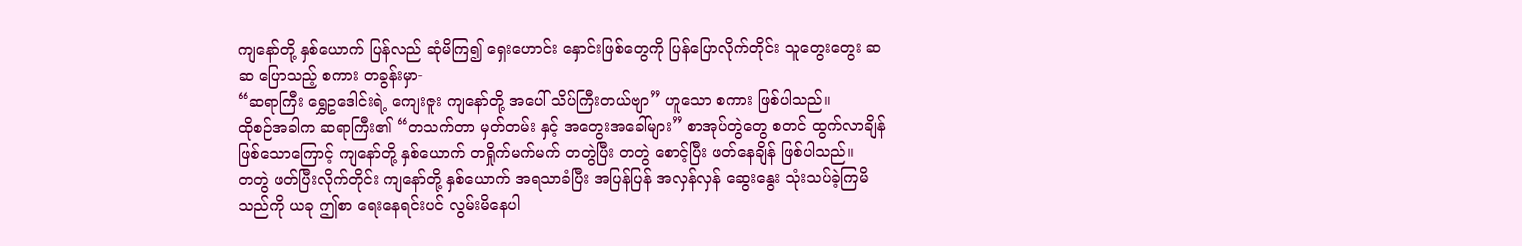ကျနော်တို့ နှစ်ယောက် ပြန်လည် ဆုံမိကြ၍ ရှေးဟောင်း နှောင်းဖြစ်တွေကို ပြန်ပြောလိုက်တိုင်း သူတွေးတွေး ဆဆ ပြောသည့် စကား တခွန်းမှာ-
“ဆရာကြီး ရွှေဥဒေါင်းရဲ့ ကျေးဇူး ကျနော်တို့ အပေါ် သိပ်ကြီးတယ်ဗျာ” ဟူသော စကား ဖြစ်ပါသည်။
ထိုစဉ်အခါက ဆရာကြီး၏ “တသက်တာ မှတ်တမ်း နှင့် အတွေးအခေါ်များ” စာအုပ်တွဲတွေ စတင် ထွက်လာချိန် ဖြစ်သောကြောင့် ကျနော်တို့ နှစ်ယောက် တရှိုက်မက်မက် တတွဲပြီး တတွဲ စောင့်ပြီး ဖတ်နေချိန် ဖြစ်ပါသည်။
တတွဲ ဖတ်ပြီးလိုက်တိုင်း ကျနော်တို့ နှစ်ယောက် အရသာခံပြီး အပြန်ပြန် အလှန်လှန် ဆွေးနွေး သုံးသပ်ခဲ့ကြမိသည်ကို ယခု ဤစာ ရေးနေရင်းပင် လွမ်းမိနေပါ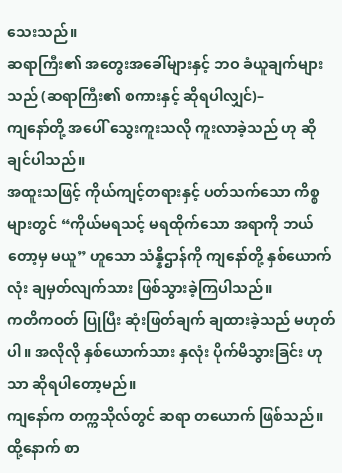သေးသည်။
ဆရာကြီး၏ အတွေးအခေါ်များနှင့် ဘဝ ခံယူချက်များသည် (ဆရာကြီး၏ စကားနှင့် ဆိုရပါလျှင်)–
ကျနော်တို့ အပေါ် သွေးကူးသလို ကူးလာခဲ့သည် ဟု ဆိုချင်ပါသည်။
အထူးသဖြင့် ကိုယ်ကျင့်တရားနှင့် ပတ်သက်သော ကိစ္စများတွင် “ကိုယ်မရသင့် မရထိုက်သော အရာကို ဘယ်တော့မှ မယူ” ဟူသော သံန္နိဌာန်ကို ကျနော်တို့ နှစ်ယောက်လုံး ချမှတ်လျက်သား ဖြစ်သွားခဲ့ကြပါသည်။
ကတိကဝတ် ပြုပြီး ဆုံးဖြတ်ချက် ချထားခဲ့သည် မဟုတ်ပါ။ အလိုလို နှစ်ယောက်သား နှလုံး ပိုက်မိသွားခြင်း ဟုသာ ဆိုရပါတော့မည်။
ကျနော်က တက္ကသိုလ်တွင် ဆရာ တယောက် ဖြစ်သည်။ ထို့နောက် စာ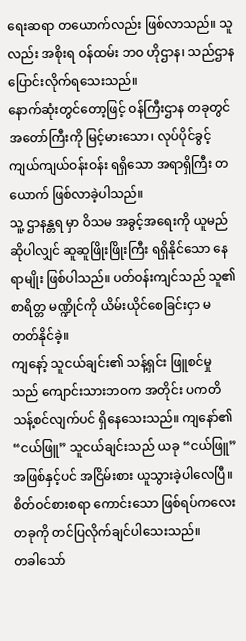ရေးဆရာ တယောက်လည်း ဖြစ်လာသည်။ သူလည်း အစိုးရ ဝန်ထမ်း ဘဝ ဟိုဌာန၊ သည်ဌာန ပြောင်းလိုက်ရသေးသည်။
နောက်ဆုံးတွင်တော့ဖြင့် ဝန်ကြီးဌာန တခုတွင် အတော်ကြီးကို မြင့်မားသော၊ လုပ်ပိုင်ခွင့် ကျယ်ကျယ်ဝန်းဝန်း ရရှိသော အရာရှိကြီး တယောက် ဖြစ်လာခဲ့ပါသည်။
သူ့ ဌာနန္တရ မှာ ဝိသမ အခွင့်အရေးကို ယူမည်ဆိုပါလျှင် ဆူဆူဖြိုးဖြိုးကြီး ရရှိနိုင်သော နေရာမျိုး ဖြစ်ပါသည်။ ပတ်ဝန်းကျင်သည် သူ၏ စာရိတ္တ မဏ္ဍိုင်ကို ယိမ်းယိုင်စေခြင်းငှာ မတတ်နိုင်ခဲ့။
ကျနော့် သူငယ်ချင်း၏ သန့်ရှင်း ဖြူစင်မှုသည် ကျောင်းသားဘဝက အတိုင်း ပကတိ သန့်စင်လျက်ပင် ရှိနေသေးသည်။ ကျနော်၏ “ငယ်ဖြူ” သူငယ်ချင်းသည် ယခု “ငယ်ဖြူ” အဖြစ်နှင့်ပင် အငြိမ်းစား ယူသွားခဲ့ပါလေပြီ။
စိတ်ဝင်စားစရာ ကောင်းသော ဖြစ်ရပ်ကလေး တခုကို တင်ပြလိုက်ချင်ပါသေးသည်။
တခါသော်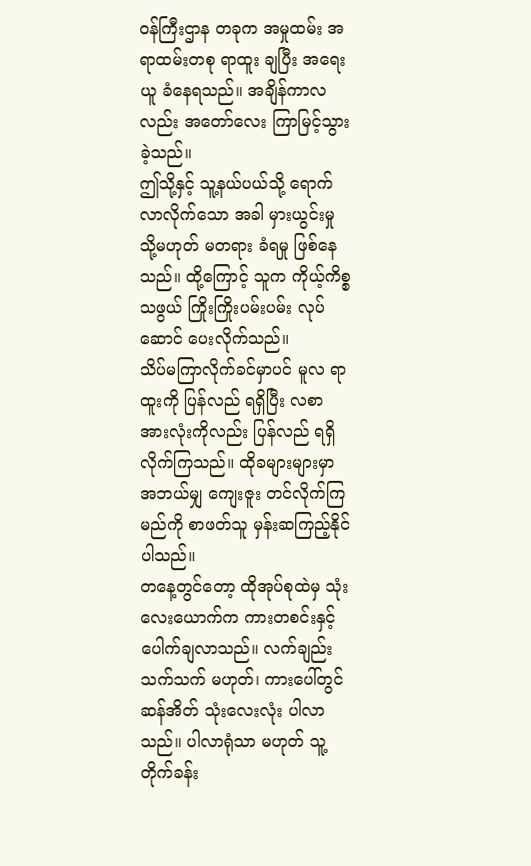ဝန်ကြီးဌာန တခုက အမှုထမ်း အရာထမ်းတစု ရာထူး ချပြီး အရေးယူ ခံနေရသည်။ အချိန်ကာလလည်း အတော်လေး ကြာမြင့်သွားခဲ့သည်။
ဤသို့နှင့် သူ့နယ်ပယ်သို့ ရောက်လာလိုက်သော အခါ မှားယွင်းမှု သို့မဟုတ် မတရား ခံရမှု ဖြစ်နေသည်။ ထို့ကြောင့် သူက ကိုယ့်ကိစ္စသဖွယ် ကြိုးကြိုးပမ်းပမ်း လုပ်ဆောင် ပေးလိုက်သည်။
သိပ်မကြာလိုက်ခင်မှာပင် မူလ ရာထူးကို ပြန်လည် ရရှိပြီး လစာ အားလုံးကိုလည်း ပြန်လည် ရရှိလိုက်ကြသည်။ ထိုခများများမှာ အဘယ်မျှ ကျေးဇူး တင်လိုက်ကြမည်ကို စာဖတ်သူ မှန်းဆကြည့်နိုင်ပါသည်။
တနေ့တွင်တော့ ထိုအုပ်စုထဲမှ သုံးလေးယောက်က ကားတစင်းနှင့် ပေါက်ချလာသည်။ လက်ချည်း သက်သက် မဟုတ်၊ ကားပေါ်တွင် ဆန်အိတ် သုံးလေးလုံး ပါလာသည်။ ပါလာရုံသာ မဟုတ် သူ့တိုက်ခန်း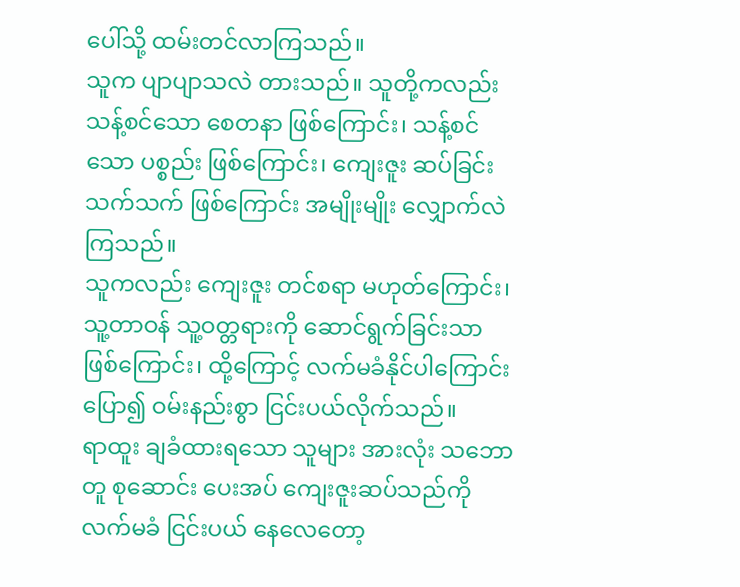ပေါ်သို့ ထမ်းတင်လာကြသည်။
သူက ပျာပျာသလဲ တားသည်။ သူတို့ကလည်း သန့်စင်သော စေတနာ ဖြစ်ကြောင်း၊ သန့်စင်သော ပစ္စည်း ဖြစ်ကြောင်း၊ ကျေးဇူး ဆပ်ခြင်း သက်သက် ဖြစ်ကြောင်း အမျိုးမျိုး လျှောက်လဲကြသည်။
သူကလည်း ကျေးဇူး တင်စရာ မဟုတ်ကြောင်း၊ သူ့တာဝန် သူ့ဝတ္တရားကို ဆောင်ရွက်ခြင်းသာ ဖြစ်ကြောင်း၊ ထို့ကြောင့် လက်မခံနိုင်ပါကြောင်း ပြော၍ ဝမ်းနည်းစွာ ငြင်းပယ်လိုက်သည်။
ရာထူး ချခံထားရသော သူများ အားလုံး သဘောတူ စုဆောင်း ပေးအပ် ကျေးဇူးဆပ်သည်ကို လက်မခံ ငြင်းပယ် နေလေတော့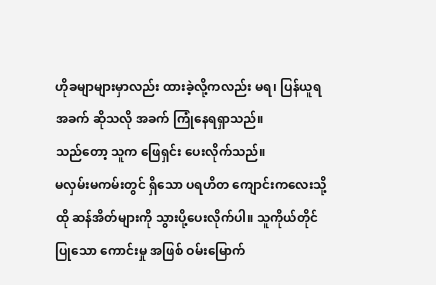ဟိုခမျာများမှာလည်း ထားခဲ့လို့ကလည်း မရ၊ ပြန်ယူရ အခက် ဆိုသလို အခက် ကြုံနေရရှာသည်။
သည်တော့ သူက ဖြေရှင်း ပေးလိုက်သည်။
မလှမ်းမကမ်းတွင် ရှိသော ပရဟိတ ကျောင်းကလေးသို့ ထို ဆန်အိတ်များကို သွားပို့ပေးလိုက်ပါ။ သူကိုယ်တိုင် ပြုသော ကောင်းမှု အဖြစ် ဝမ်းမြောက်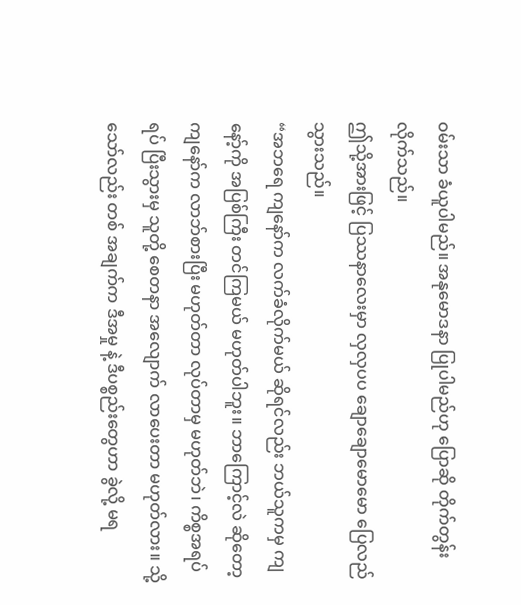ဝမ်းသာ ခံယူပါမည်။ အနုမောဒနာ ပြုပါမည်ဟု ပြောဆို တိုက်တွန်းလိုက်သည်။
ဤသို့အားဖြင့် ပြဿနာလေးမှာ လှလှပပ ချောချောမောမော ပြေလည်သွားသည်။
“အဘရေ ကျနော်က လက်ခံလိုက်မယ် ဆိုရင်လည်း ဘယ်သူကမှ ကျနော့်ကို အပြစ်ကြီး တင်ကြမယ် မဟုတ်ပါဘူး။ ဘာကြောင့်လဲ ဆိုတော့ ကျနော်က လာဘ်စားပြီး မဟုတ်တာ လုပ်တာမှ မဟုတ်ဘဲ၊ ကိစ္စအရပ်ရပ် ပြီးသွားမှ သူတို့ စေတနာ အလျောက် လာပေးတာ မဟုတ်လား။ သို့သော်လည်း တစ် အချက်က ဒီအမှု နဲ့ ဒီပစ္စည်းတွေဟာ ခွဲလို့ မရ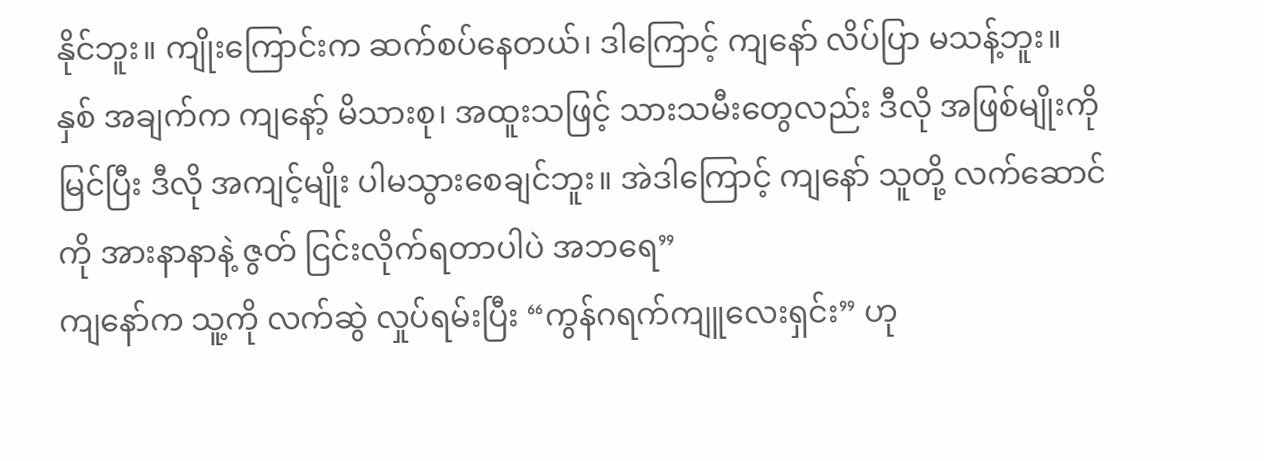နိုင်ဘူး။ ကျိုးကြောင်းက ဆက်စပ်နေတယ်၊ ဒါကြောင့် ကျနော် လိပ်ပြာ မသန့်ဘူး။ နှစ် အချက်က ကျနော့် မိသားစု၊ အထူးသဖြင့် သားသမီးတွေလည်း ဒီလို အဖြစ်မျိုးကို မြင်ပြီး ဒီလို အကျင့်မျိုး ပါမသွားစေချင်ဘူး။ အဲဒါကြောင့် ကျနော် သူတို့ လက်ဆောင်ကို အားနာနာနဲ့ ဇွတ် ငြင်းလိုက်ရတာပါပဲ အဘရေ”
ကျနော်က သူ့ကို လက်ဆွဲ လှုပ်ရမ်းပြီး “ကွန်ဂရက်ကျူလေးရှင်း” ဟု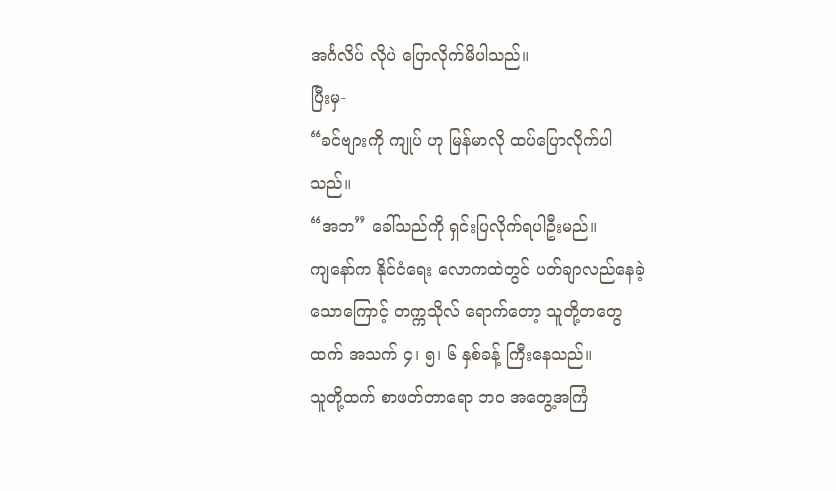အင်္ဂလိပ် လိုပဲ ပြောလိုက်မိပါသည်။
ပြီးမှ-
“ခင်ဗျားကို ကျုပ် ဟု မြန်မာလို ထပ်ပြောလိုက်ပါသည်။
“အဘ” ခေါ်သည်ကို ရှင်းပြလိုက်ရပါဦးမည်။
ကျနော်က နိုင်ငံရေး လောကထဲတွင် ပတ်ချာလည်နေခဲ့သောကြောင့် တက္ကသိုလ် ရောက်တော့ သူတို့တတွေထက် အသက် ၄၊ ၅၊ ၆ နှစ်ခန့် ကြီးနေသည်။
သူတို့ထက် စာဖတ်တာရော ဘဝ အတွေ့အကြံ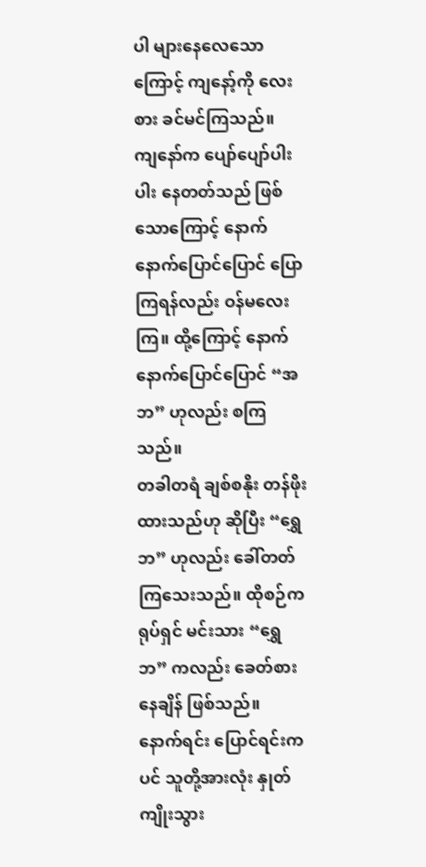ပါ များနေလေသောကြောင့် ကျနော့်ကို လေးစား ခင်မင်ကြသည်။
ကျနော်က ပျော်ပျော်ပါးပါး နေတတ်သည် ဖြစ်သောကြောင့် နောက်နောက်ပြောင်ပြောင် ပြောကြရန်လည်း ဝန်မလေးကြ။ ထို့ကြောင့် နောက်နောက်ပြောင်ပြောင် “အဘ” ဟုလည်း စကြသည်။
တခါတရံ ချစ်စနိုး တန်ဖိုးထားသည်ဟု ဆိုပြီး “ရွှေဘ” ဟုလည်း ခေါ်တတ်ကြသေးသည်။ ထိုစဉ်က ရုပ်ရှင် မင်းသား “ရွှေဘ” ကလည်း ခေတ်စားနေချိန် ဖြစ်သည်။
နောက်ရင်း ပြောင်ရင်းကပင် သူတို့အားလုံး နှုတ်ကျိုးသွား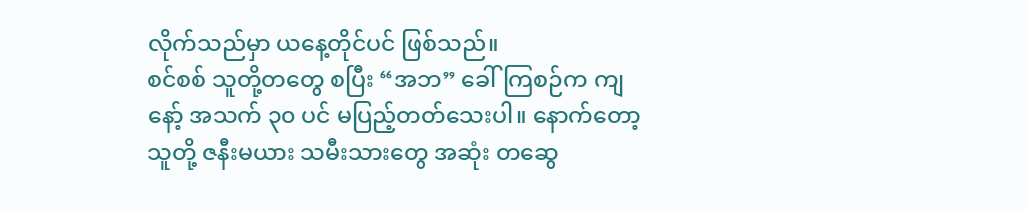လိုက်သည်မှာ ယနေ့တိုင်ပင် ဖြစ်သည်။
စင်စစ် သူတို့တတွေ စပြီး “အဘ” ခေါ်ကြစဉ်က ကျနော့် အသက် ၃၀ ပင် မပြည့်တတ်သေးပါ။ နောက်တော့ သူတို့ ဇနီးမယား သမီးသားတွေ အဆုံး တဆွေ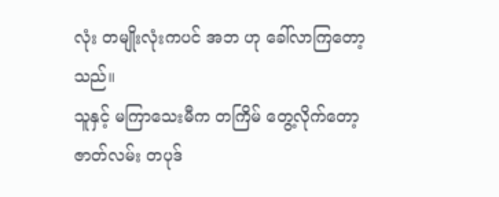လုံး တမျိုးလုံးကပင် အဘ ဟု ခေါ်လာကြတော့သည်။
သူနှင့် မကြာသေးမီက တကြိမ် တွေ့လိုက်တော့ ဇာတ်လမ်း တပုဒ်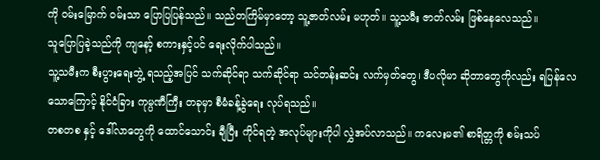ကို ဝမ်းမြောက် ဝမ်းသာ ပြောပြပြန်သည်။ သည်တကြိမ်မှာတော့ သူ့ဇာတ်လမ်း မဟုတ်။ သူ့သမီး ဇာတ်လမ်း ဖြစ်နေလေသည်။
သူပြောပြခဲ့သည်ကို ကျနော့် စကားနှင့်ပင် ရေးလိုက်ပါသည်။
သူ့သမီးက စီးပွားရေးဘွဲ့ ရသည့်အပြင် သက်ဆိုင်ရာ သက်ဆိုင်ရာ သင်တန်းဆင်း လက်မှတ်တွေ၊ ဒီပလိုမာ ဆိုတာတွေကိုလည်း ရပြန်လေသောကြောင့် နိုင်ငံခြား ကုမ္ပဏီကြီး တခုမှာ စီမံခန့်ခွဲရေး လုပ်ရသည်။
တစတစ နှင့် ဒေါ်လာတွေကို ထောင်သောင်း ချီပြီး ကိုင်ရတဲ့ အလုပ်များကိုပါ လွှဲအပ်လာသည်။ ကလေးမ၏ စာရိတ္တကို စမ်းသပ်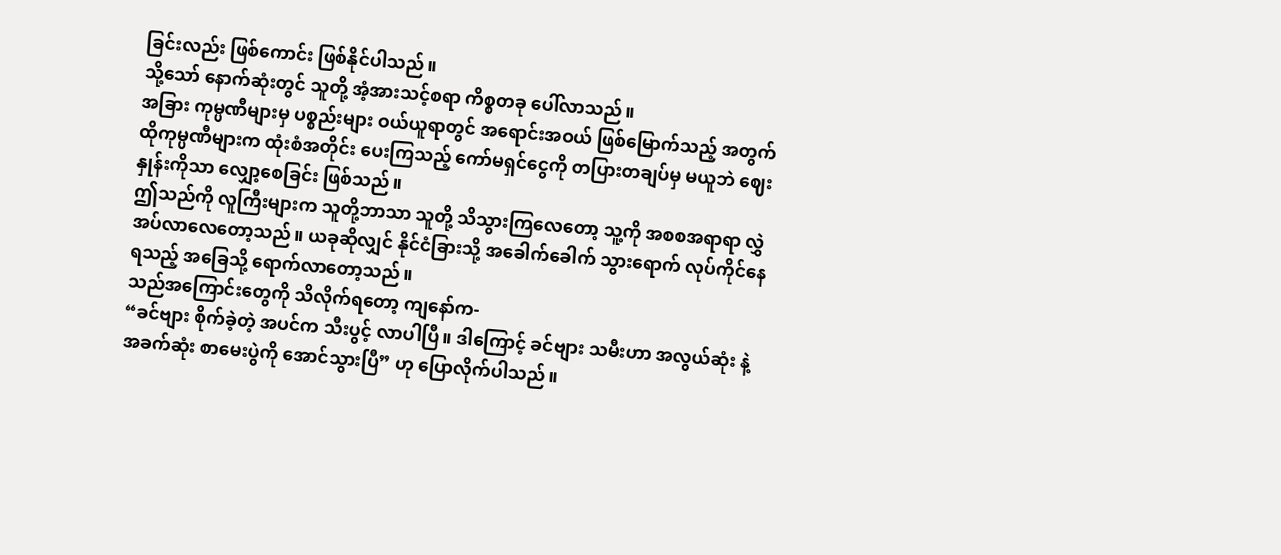ခြင်းလည်း ဖြစ်ကောင်း ဖြစ်နိုင်ပါသည်။
သို့သော် နောက်ဆုံးတွင် သူတို့ အံ့အားသင့်စရာ ကိစ္စတခု ပေါ်လာသည်။
အခြား ကုမ္ပဏီများမှ ပစ္စည်းများ ဝယ်ယူရာတွင် အရောင်းအဝယ် ဖြစ်မြောက်သည့် အတွက် ထိုကုမ္ပဏီများက ထုံးစံအတိုင်း ပေးကြသည့် ကော်မရှင်ငွေကို တပြားတချပ်မှ မယူဘဲ ဈေးနှုန်းကိုသာ လျှော့စေခြင်း ဖြစ်သည်။
ဤသည်ကို လူကြီးများက သူတို့ဘာသာ သူတို့ သိသွားကြလေတော့ သူ့ကို အစစအရာရာ လွှဲအပ်လာလေတော့သည်။ ယခုဆိုလျှင် နိုင်ငံခြားသို့ အခေါက်ခေါက် သွားရောက် လုပ်ကိုင်နေရသည့် အခြေသို့ ရောက်လာတော့သည်။
သည်အကြောင်းတွေကို သိလိုက်ရတော့ ကျနော်က-
“ခင်ဗျား စိုက်ခဲ့တဲ့ အပင်က သီးပွင့် လာပါပြီ။ ဒါကြောင့် ခင်ဗျား သမီးဟာ အလွယ်ဆုံး နဲ့ အခက်ဆုံး စာမေးပွဲကို အောင်သွားပြီ” ဟု ပြောလိုက်ပါသည်။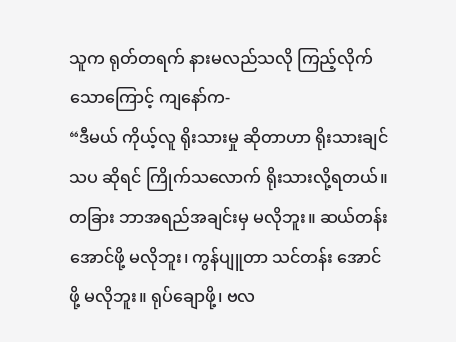သူက ရုတ်တရက် နားမလည်သလို ကြည့်လိုက်သောကြောင့် ကျနော်က-
“ဒီမယ် ကိုယ့်လူ ရိုးသားမှု ဆိုတာဟာ ရိုးသားချင်သပ ဆိုရင် ကြိုက်သလောက် ရိုးသားလို့ရတယ်။ တခြား ဘာအရည်အချင်းမှ မလိုဘူး။ ဆယ်တန်း အောင်ဖို့ မလိုဘူး၊ ကွန်ပျူတာ သင်တန်း အောင်ဖို့ မလိုဘူး။ ရုပ်ချောဖို့၊ ဗလ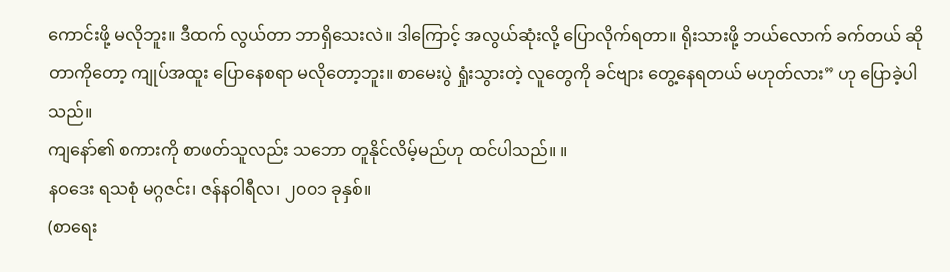ကောင်းဖို့ မလိုဘူး။ ဒီထက် လွယ်တာ ဘာရှိသေးလဲ။ ဒါကြောင့် အလွယ်ဆုံးလို့ ပြောလိုက်ရတာ။ ရိုးသားဖို့ ဘယ်လောက် ခက်တယ် ဆိုတာကိုတော့ ကျုပ်အထူး ပြောနေစရာ မလိုတော့ဘူး။ စာမေးပွဲ ရှုံးသွားတဲ့ လူတွေကို ခင်ဗျား တွေ့နေရတယ် မဟုတ်လား” ဟု ပြောခဲ့ပါသည်။
ကျနော်၏ စကားကို စာဖတ်သူလည်း သဘော တူနိုင်လိမ့်မည်ဟု ထင်ပါသည်။ ။
နဝဒေး ရသစုံ မဂ္ဂဇင်း၊ ဇန်နဝါရီလ၊ ၂၀၀၁ ခုနှစ်။
(စာရေး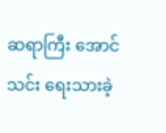ဆရာကြီး အောင်သင်း ရေးသားခဲ့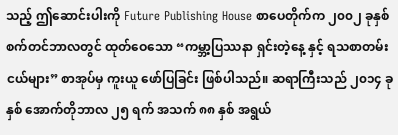သည့် ဤဆောင်းပါးကို Future Publishing House စာပေတိုက်က ၂၀၀၂ ခုနှစ် စက်တင်ဘာလတွင် ထုတ်ဝေသော “ကမ္ဘာ့ပြဿနာ ရှင်းတဲ့နေ့ နှင့် ရသစာတမ်းငယ်များ” စာအုပ်မှ ကူးယူ ဖော်ပြခြင်း ဖြစ်ပါသည်။ ဆရာကြီးသည် ၂၀၁၄ ခုနှစ် အောက်တိုဘာလ ၂၅ ရက် အသက် ၈၈ နှစ် အရွယ်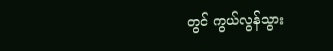တွင် ကွယ်လွန်သွား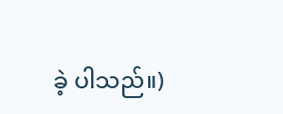ခဲ့ ပါသည်။)